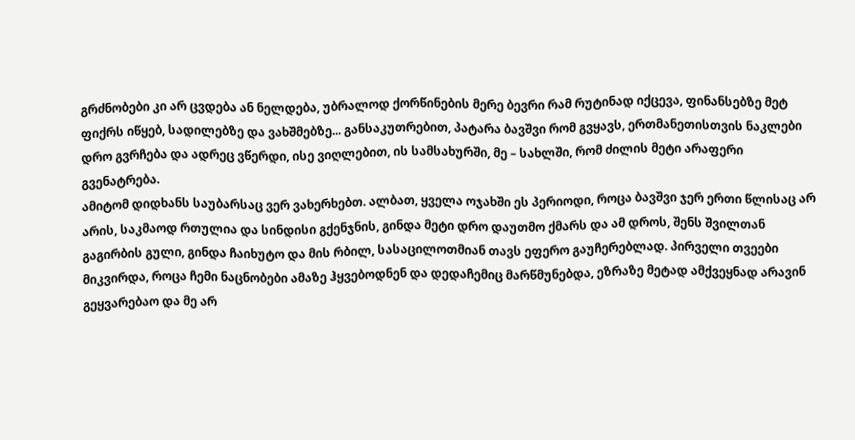გრძნობები კი არ ცვდება ან ნელდება, უბრალოდ ქორწინების მერე ბევრი რამ რუტინად იქცევა, ფინანსებზე მეტ ფიქრს იწყებ, სადილებზე და ვახშმებზე... განსაკუთრებით, პატარა ბავშვი რომ გვყავს, ერთმანეთისთვის ნაკლები დრო გვრჩება და ადრეც ვწერდი, ისე ვიღლებით, ის სამსახურში, მე – სახლში, რომ ძილის მეტი არაფერი გვენატრება.
ამიტომ დიდხანს საუბარსაც ვერ ვახერხებთ. ალბათ, ყველა ოჯახში ეს პერიოდი, როცა ბავშვი ჯერ ერთი წლისაც არ არის, საკმაოდ რთულია და სინდისი გქენჯნის, გინდა მეტი დრო დაუთმო ქმარს და ამ დროს, შენს შვილთან გაგირბის გული, გინდა ჩაიხუტო და მის რბილ, სასაცილოთმიან თავს ეფერო გაუჩერებლად. პირველი თვეები მიკვირდა, როცა ჩემი ნაცნობები ამაზე ჰყვებოდნენ და დედაჩემიც მარწმუნებდა, ეზრაზე მეტად ამქვეყნად არავინ გეყვარებაო და მე არ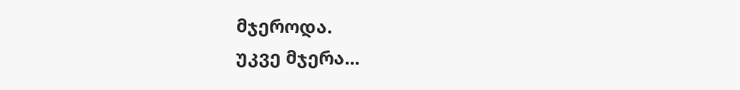მჯეროდა.
უკვე მჯერა...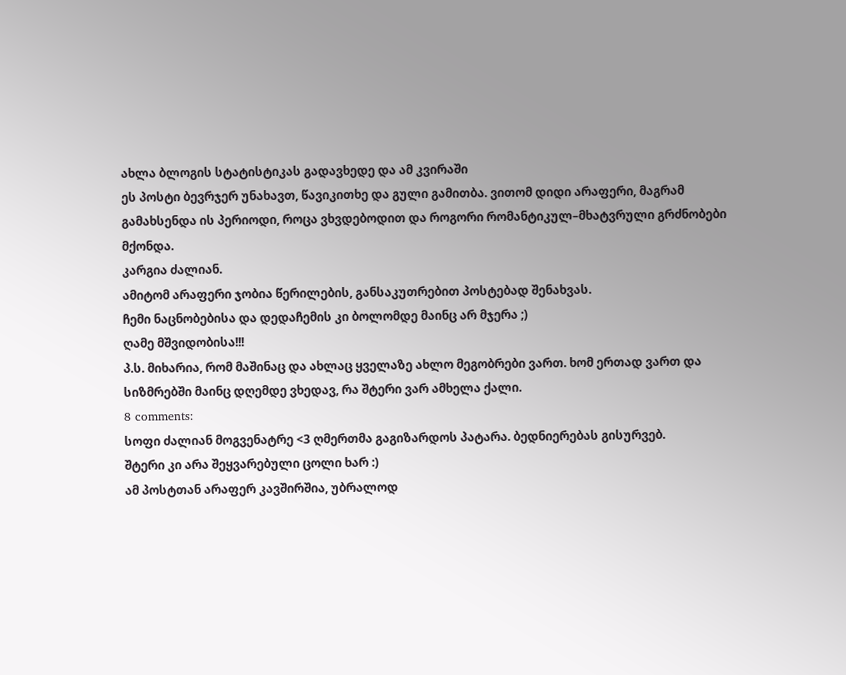ახლა ბლოგის სტატისტიკას გადავხედე და ამ კვირაში
ეს პოსტი ბევრჯერ უნახავთ, წავიკითხე და გული გამითბა. ვითომ დიდი არაფერი, მაგრამ გამახსენდა ის პერიოდი, როცა ვხვდებოდით და როგორი რომანტიკულ–მხატვრული გრძნობები მქონდა.
კარგია ძალიან.
ამიტომ არაფერი ჯობია წერილების, განსაკუთრებით პოსტებად შენახვას.
ჩემი ნაცნობებისა და დედაჩემის კი ბოლომდე მაინც არ მჯერა ;)
ღამე მშვიდობისა!!!
პ.ს. მიხარია, რომ მაშინაც და ახლაც ყველაზე ახლო მეგობრები ვართ. ხომ ერთად ვართ და სიზმრებში მაინც დღემდე ვხედავ, რა შტერი ვარ ამხელა ქალი.
8 comments:
სოფი ძალიან მოგვენატრე <3 ღმერთმა გაგიზარდოს პატარა. ბედნიერებას გისურვებ.
შტერი კი არა შეყვარებული ცოლი ხარ :)
ამ პოსტთან არაფერ კავშირშია, უბრალოდ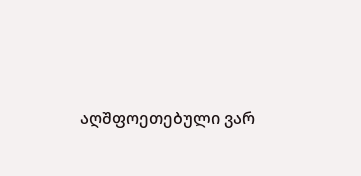აღშფოეთებული ვარ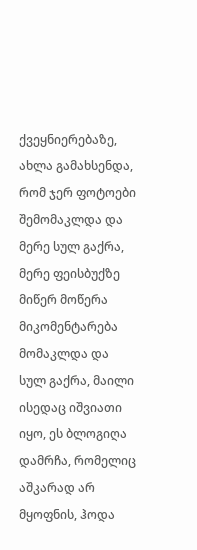ქვეყნიერებაზე, ახლა გამახსენდა, რომ ჯერ ფოტოები შემომაკლდა და მერე სულ გაქრა, მერე ფეისბუქზე მიწერ მოწერა მიკომენტარება მომაკლდა და სულ გაქრა, მაილი ისედაც იშვიათი იყო, ეს ბლოგიღა დამრჩა, რომელიც აშკარად არ მყოფნის, ჰოდა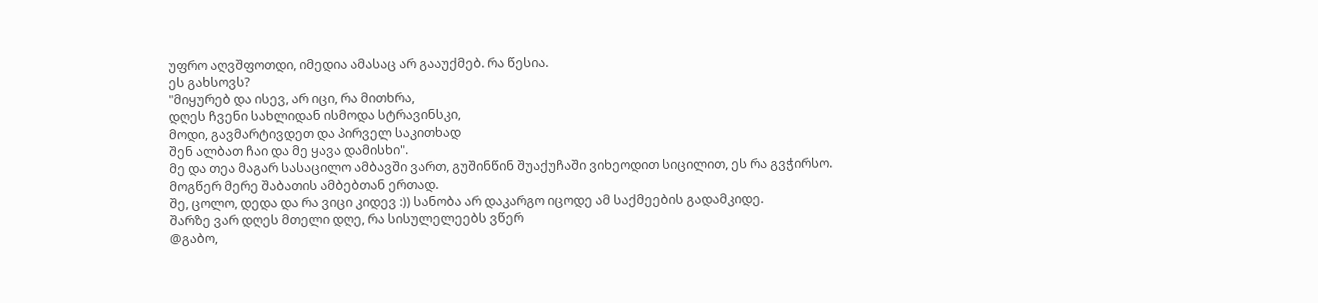უფრო აღვშფოთდი, იმედია ამასაც არ გააუქმებ. რა წესია.
ეს გახსოვს?
"მიყურებ და ისევ, არ იცი, რა მითხრა,
დღეს ჩვენი სახლიდან ისმოდა სტრავინსკი,
მოდი, გავმარტივდეთ და პირველ საკითხად
შენ ალბათ ჩაი და მე ყავა დამისხი".
მე და თეა მაგარ სასაცილო ამბავში ვართ, გუშინწინ შუაქუჩაში ვიხეოდით სიცილით, ეს რა გვჭირსო. მოგწერ მერე შაბათის ამბებთან ერთად.
შე, ცოლო, დედა და რა ვიცი კიდევ :)) სანობა არ დაკარგო იცოდე ამ საქმეების გადამკიდე.
შარზე ვარ დღეს მთელი დღე, რა სისულელეებს ვწერ
@გაბო,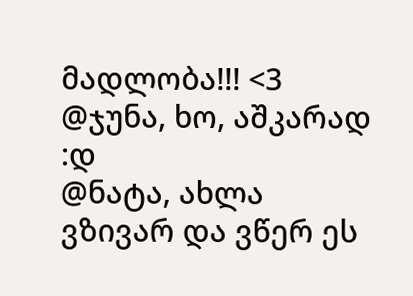მადლობა!!! <3
@ჯუნა, ხო, აშკარად :დ
@ნატა, ახლა ვზივარ და ვწერ ეს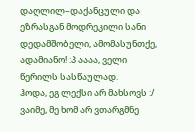დაღლილ–დაქანცული და ეზრასგან მოდრეკილი სანი დედამშობელი, ამომასუნთქე, ადამიანო! :პ აააა, ველი წერილს სასწაულად.
ჰოდა, ეგ ლექსი არ მახსოვს :/ ვაიმე, მე ხომ არ ვთარგმნე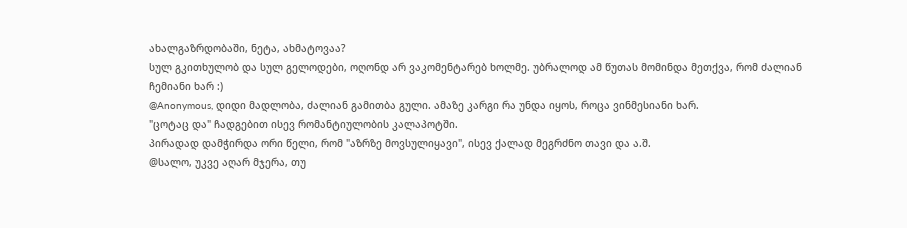ახალგაზრდობაში, ნეტა, ახმატოვაა?
სულ გკითხულობ და სულ გელოდები, ოღონდ არ ვაკომენტარებ ხოლმე. უბრალოდ ამ წუთას მომინდა მეთქვა, რომ ძალიან ჩემიანი ხარ :)
@Anonymous, დიდი მადლობა, ძალიან გამითბა გული. ამაზე კარგი რა უნდა იყოს, როცა ვინმესიანი ხარ.
"ცოტაც და" ჩადგებით ისევ რომანტიულობის კალაპოტში.
პირადად დამჭირდა ორი წელი, რომ "აზრზე მოვსულიყავი", ისევ ქალად მეგრძნო თავი და ა.შ.
@სალო, უკვე აღარ მჯერა, თუ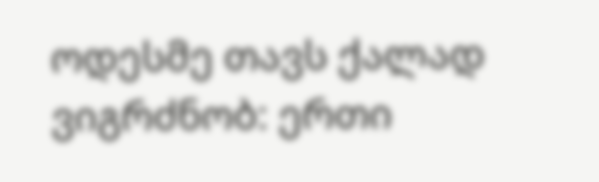ოდესმე თავს ქალად ვიგრძნობ: ერთი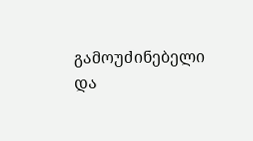გამოუძინებელი და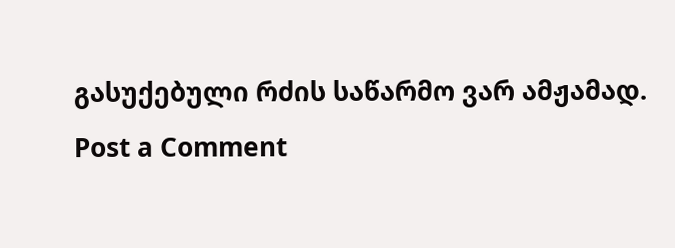გასუქებული რძის საწარმო ვარ ამჟამად.
Post a Comment